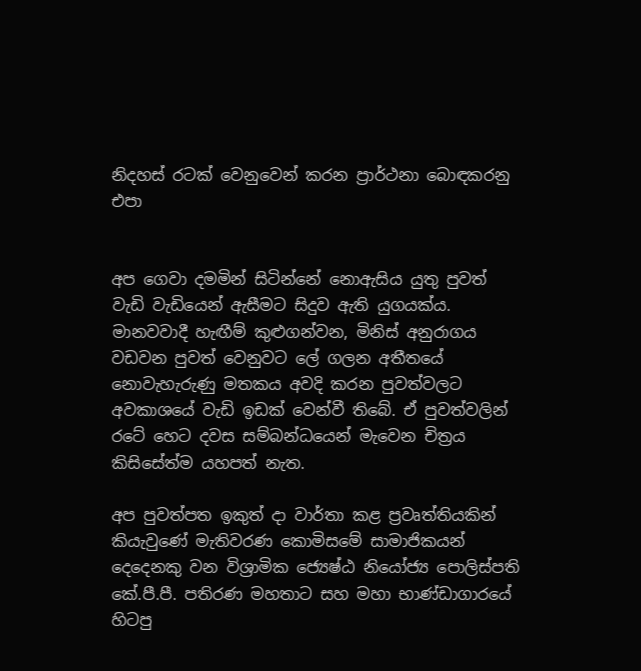නිදහස් රටක් වෙනුවෙන් කරන ප්‍රාර්ථනා බොඳකරනු එපා


අප ගෙවා දමමින් සිටින්නේ නොඇසිය යුතු පුවත් වැඩි වැඩියෙන් ඇසීමට සිදුව ඇති යුගයක්ය. මානවවාදී හැඟීම් කුළුගන්වන, මිනිස් අනුරාගය වඩවන පුවත් වෙනුවට ලේ ගලන අතීතයේ නොවැහැරුණු මතකය අවදි කරන පුවත්වලට අවකාශයේ වැඩි ඉඩක් වෙන්වී තිබේ. ඒ පුවත්වලින් රටේ හෙට දවස සම්බන්ධයෙන් මැවෙන චිත්‍රය කිසිසේත්ම යහපත් නැත.

අප පුවත්පත ඉකුත් දා වාර්තා කළ ප්‍රවෘත්තියකින් කියැවුණේ මැතිවරණ කොමිසමේ සාමාජිකයන් දෙදෙනකු වන විශ්‍රාමික ජ්‍යෙෂ්ඨ නියෝජ්‍ය පොලිස්පති කේ.පී.පී. පතිරණ මහතාට සහ මහා භාණ්ඩාගාරයේ හිටපු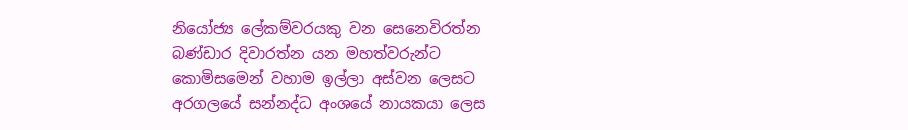නියෝජ්‍ය ලේකම්වරයකු වන සෙනෙවිරත්න බණ්ඩාර දිවාරත්න යන මහත්වරුන්ට කොමිසමෙන් වහාම ඉල්ලා අස්වන ලෙසට අරගලයේ සන්නද්ධ අංශයේ නායකයා ලෙස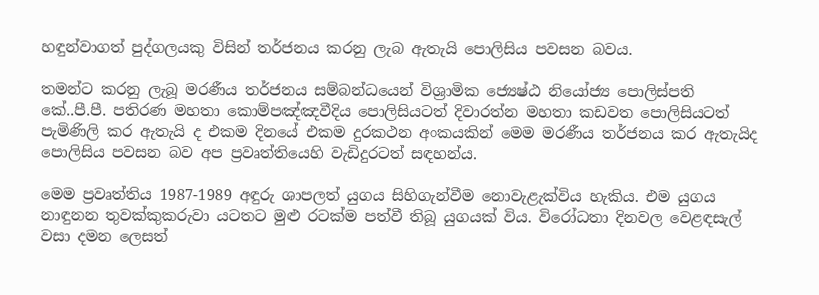හඳුන්වාගත් පුද්ගලයකු විසින් තර්ජනය කරනු ලැබ ඇතැයි පොලිසිය පවසන බවය.

තමන්ට කරනු ලැබූ මරණීය තර්ජනය සම්බන්ධයෙන් විශ්‍රාමික ජ්‍යෙෂ්ඨ නියෝජ්‍ය පොලිස්පති කේ..පී.පී. පතිරණ මහතා කොම්පඤ්‍ඤවීදිය පොලිසියටත් දිවාරත්න මහතා කඩවත පොලිසියටත් පැමිණිලි කර ඇතැයි ද එකම දිනයේ එකම දුරකථන අංකයකින් මෙම මරණීය තර්ජනය කර ඇතැයිද පොලිසිය පවසන බව අප ප්‍රවෘත්තියෙහි වැඩිදුරටත් සඳහන්ය.

මෙම ප්‍රවෘත්තිය 1987-1989 අඳුරු ශාපලත් යුගය සිහිගැන්වීම නොවැළැක්විය හැකිය. එම යුගය නාඳුනන තුවක්කුකරුවා යටතට මුළු රටක්ම පත්වී තිබූ යුගයක් විය. විරෝධතා දිනවල වෙළඳසැල් වසා දමන ලෙසත්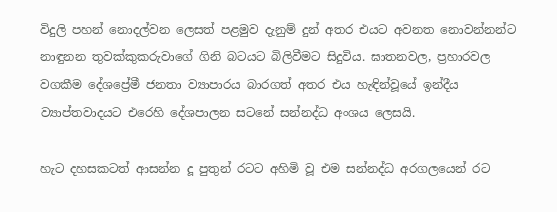විදුලි පහන් නොදල්වන ලෙසත් පළමුව දැනුම් දුන් අතර එයට අවනත නොවන්නන්ට නාඳුනන තුවක්කුකරුවාගේ ගිනි බටයට බිලිවීමට සිදුවිය. ඝාතනවල, ප්‍රහාරවල වගකීම දේශප්‍රේමී ජනතා ව්‍යාපාරය බාරගත් අතර එය හැඳින්වූයේ ඉන්දීය ව්‍යාප්තවාදයට එරෙහි දේශපාලන සටනේ සන්නද්ධ අංශය ලෙසයි.

හැට දහසකටත් ආසන්න දූ පුතුන් රටට අහිමි වූ එම සන්නද්ධ අරගලයෙන් රට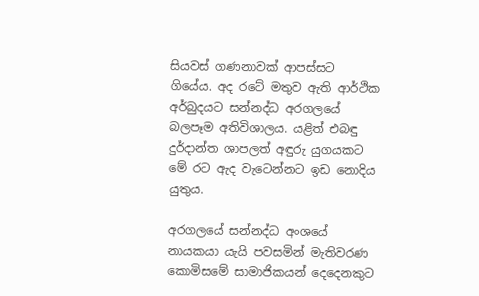සියවස් ගණනාවක් ආපස්සට ගියේය. අද රටේ මතුව ඇති ආර්ථික අර්බුදයට සන්නද්ධ අරගලයේ බලපෑම අතිවිශාලය. යළිත් එබඳු දුර්දාන්ත ශාපලත් අඳුරු යුගයකට මේ රට ඇද වැටෙන්නට ඉඩ නොදිය යුතුය.

අරගලයේ සන්නද්ධ අංශයේ නායකයා යැයි පවසමින් මැතිවරණ කොමිසමේ සාමාජිකයන් දෙදෙනකුට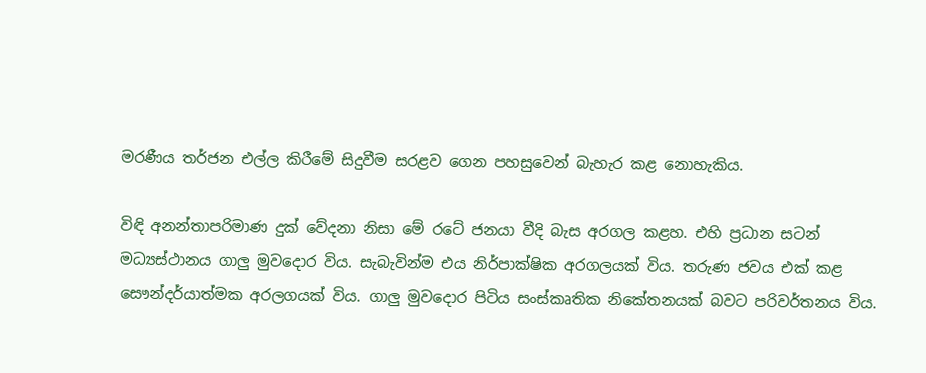මරණීය තර්ජන එල්ල කිරීමේ සිදුවීම සරළව ගෙන පහසුවෙන් බැහැර කළ නොහැකිය.

විඳි අනන්තාපරිමාණ දුක් වේදනා නිසා මේ රටේ ජනයා වීදි බැස අරගල කළහ. එහි ප්‍රධාන සටන් මධ්‍යස්ථානය ගාලු මුවදොර විය. සැබැවින්ම එය නිර්පාක්ෂික අරගලයක් විය. තරුණ ජවය එක් කළ සෞන්දර්යාත්මක අරලගයක් විය. ගාලු මුවදොර පිටිය සංස්කෘතික නිකේතනයක් බවට පරිවර්තනය විය.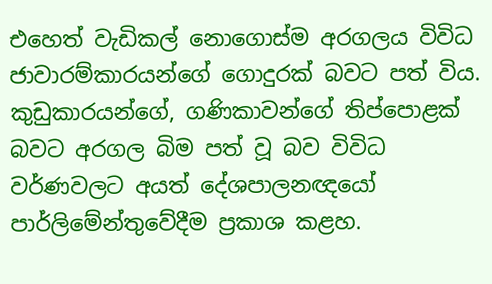එහෙත් වැඩිකල් නොගොස්ම අරගලය විවිධ ජාවාරම්කාරයන්ගේ ගොදුරක් බවට පත් විය. කුඩුකාරයන්ගේ, ගණිකාවන්ගේ තිප්පොළක් බවට අරගල බිම පත් වූ බව විවිධ වර්ණවලට අයත් දේශපාලනඥයෝ පාර්ලිමේන්තුවේදීම ප්‍රකාශ කළහ.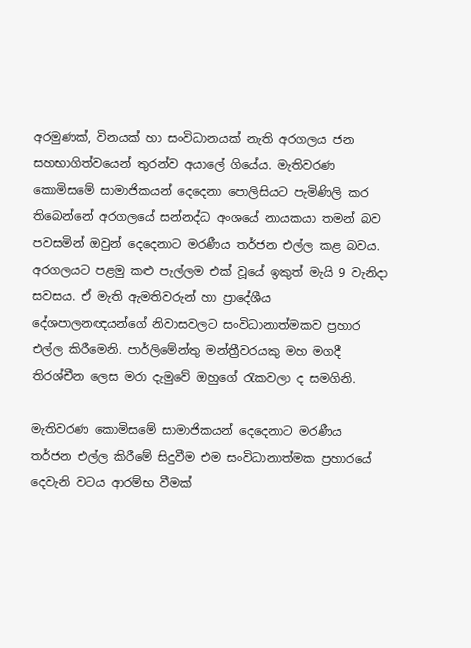අරමුණක්, විනයක් හා සංවිධානයක් නැති අරගලය ජන සහභාගිත්වයෙන් තුරන්ව අයාලේ ගියේය. මැතිවරණ කොමිසමේ සාමාජිකයන් දෙදෙනා පොලිසියට පැමිණිලි කර තිබෙන්නේ අරගලයේ සන්නද්ධ අංශයේ නායකයා තමන් බව පවසමින් ඔවුන් දෙදෙනාට මරණීය තර්ජන එල්ල කළ බවය. අරගලයට පළමු කළු පැල්ලම එක් වූයේ ඉකුත් මැයි 9 වැනිදා සවසය. ඒ මැති ඇමතිවරුන් හා ප්‍රාදේශීය දේශපාලනඥයන්ගේ නිවාසවලට සංවිධානාත්මකව ප්‍රහාර එල්ල කිරීමෙනි. පාර්ලිමේන්තු මන්ත්‍රීවරයකු මහ මගදී තිරශ්චීන ලෙස මරා දැමුවේ ඔහුගේ රැකවලා ද සමගිනි.

මැතිවරණ කොමිසමේ සාමාජිකයන් දෙදෙනාට මරණීය තර්ජන එල්ල කිරීමේ සිදුවීම එම සංවිධානාත්මක ප්‍රහාරයේ දෙවැනි වටය ආරම්භ වීමක්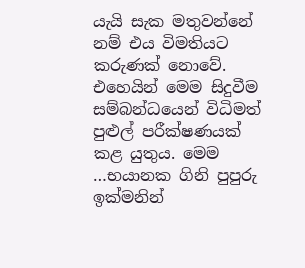යැයි සැක මතුවන්නේ නම් එය විමතියට කරුණක් නොවේ. එහෙයින් මෙම සිදුවීම සම්බන්ධයෙන් විධිමත් පුළුල් පරීක්ෂණයක් කළ යුතුය. මෙම …භයානක ගිනි පුපුරු ඉක්මනින්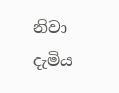නිවා දැමිය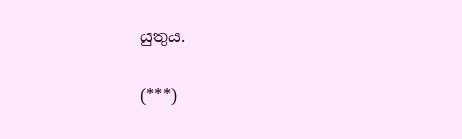යුතුය.

(***)